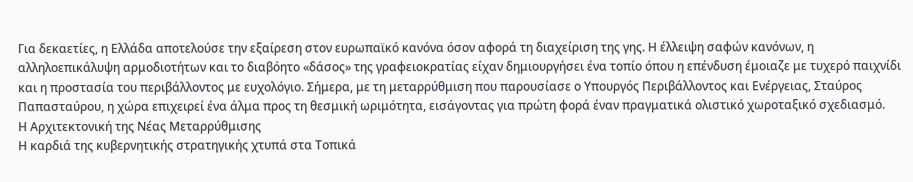Για δεκαετίες, η Ελλάδα αποτελούσε την εξαίρεση στον ευρωπαϊκό κανόνα όσον αφορά τη διαχείριση της γης. Η έλλειψη σαφών κανόνων, η αλληλοεπικάλυψη αρμοδιοτήτων και το διαβόητο «δάσος» της γραφειοκρατίας είχαν δημιουργήσει ένα τοπίο όπου η επένδυση έμοιαζε με τυχερό παιχνίδι και η προστασία του περιβάλλοντος με ευχολόγιο. Σήμερα, με τη μεταρρύθμιση που παρουσίασε ο Υπουργός Περιβάλλοντος και Ενέργειας, Σταύρος Παπασταύρου, η χώρα επιχειρεί ένα άλμα προς τη θεσμική ωριμότητα, εισάγοντας για πρώτη φορά έναν πραγματικά ολιστικό χωροταξικό σχεδιασμό.
Η Αρχιτεκτονική της Νέας Μεταρρύθμισης
Η καρδιά της κυβερνητικής στρατηγικής χτυπά στα Τοπικά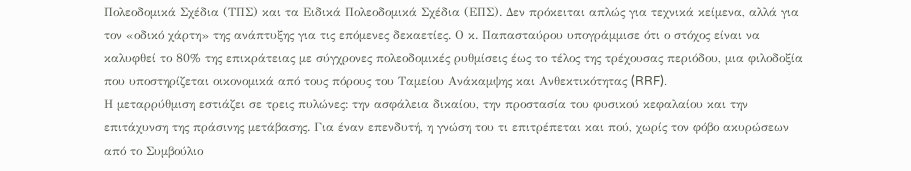Πολεοδομικά Σχέδια (ΤΠΣ) και τα Ειδικά Πολεοδομικά Σχέδια (ΕΠΣ). Δεν πρόκειται απλώς για τεχνικά κείμενα, αλλά για τον «οδικό χάρτη» της ανάπτυξης για τις επόμενες δεκαετίες. Ο κ. Παπασταύρου υπογράμμισε ότι ο στόχος είναι να καλυφθεί το 80% της επικράτειας με σύγχρονες πολεοδομικές ρυθμίσεις έως το τέλος της τρέχουσας περιόδου, μια φιλοδοξία που υποστηρίζεται οικονομικά από τους πόρους του Ταμείου Ανάκαμψης και Ανθεκτικότητας (RRF).
Η μεταρρύθμιση εστιάζει σε τρεις πυλώνες: την ασφάλεια δικαίου, την προστασία του φυσικού κεφαλαίου και την επιτάχυνση της πράσινης μετάβασης. Για έναν επενδυτή, η γνώση του τι επιτρέπεται και πού, χωρίς τον φόβο ακυρώσεων από το Συμβούλιο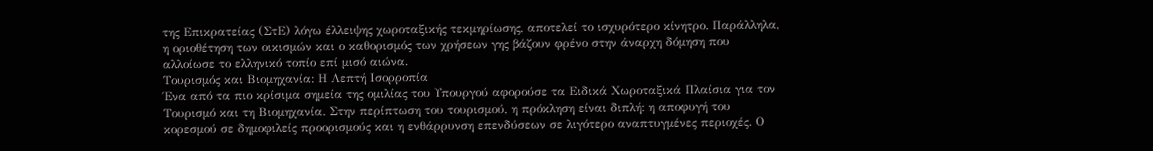της Επικρατείας (ΣτΕ) λόγω έλλειψης χωροταξικής τεκμηρίωσης, αποτελεί το ισχυρότερο κίνητρο. Παράλληλα, η οριοθέτηση των οικισμών και ο καθορισμός των χρήσεων γης βάζουν φρένο στην άναρχη δόμηση που αλλοίωσε το ελληνικό τοπίο επί μισό αιώνα.
Τουρισμός και Βιομηχανία: Η Λεπτή Ισορροπία
Ένα από τα πιο κρίσιμα σημεία της ομιλίας του Υπουργού αφορούσε τα Ειδικά Χωροταξικά Πλαίσια για τον Τουρισμό και τη Βιομηχανία. Στην περίπτωση του τουρισμού, η πρόκληση είναι διπλή: η αποφυγή του κορεσμού σε δημοφιλείς προορισμούς και η ενθάρρυνση επενδύσεων σε λιγότερο αναπτυγμένες περιοχές. Ο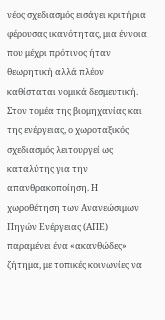νέος σχεδιασμός εισάγει κριτήρια φέρουσας ικανότητας, μια έννοια που μέχρι πρότινος ήταν θεωρητική αλλά πλέον καθίσταται νομικά δεσμευτική.
Στον τομέα της βιομηχανίας και της ενέργειας, ο χωροταξικός σχεδιασμός λειτουργεί ως καταλύτης για την απανθρακοποίηση. Η χωροθέτηση των Ανανεώσιμων Πηγών Ενέργειας (ΑΠΕ) παραμένει ένα «ακανθώδες» ζήτημα, με τοπικές κοινωνίες να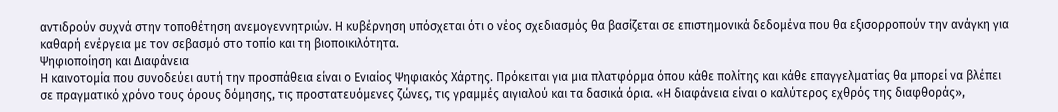αντιδρούν συχνά στην τοποθέτηση ανεμογεννητριών. Η κυβέρνηση υπόσχεται ότι ο νέος σχεδιασμός θα βασίζεται σε επιστημονικά δεδομένα που θα εξισορροπούν την ανάγκη για καθαρή ενέργεια με τον σεβασμό στο τοπίο και τη βιοποικιλότητα.
Ψηφιοποίηση και Διαφάνεια
Η καινοτομία που συνοδεύει αυτή την προσπάθεια είναι ο Ενιαίος Ψηφιακός Χάρτης. Πρόκειται για μια πλατφόρμα όπου κάθε πολίτης και κάθε επαγγελματίας θα μπορεί να βλέπει σε πραγματικό χρόνο τους όρους δόμησης, τις προστατευόμενες ζώνες, τις γραμμές αιγιαλού και τα δασικά όρια. «Η διαφάνεια είναι ο καλύτερος εχθρός της διαφθοράς»,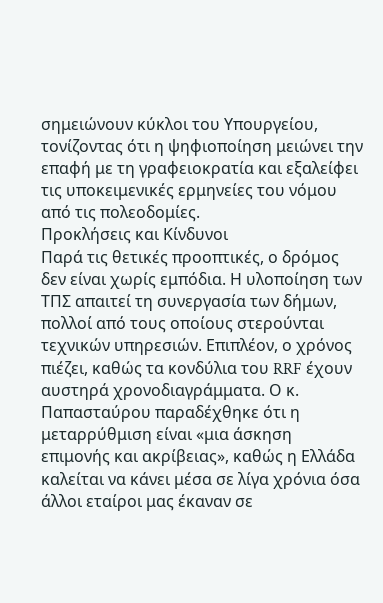σημειώνουν κύκλοι του Υπουργείου, τονίζοντας ότι η ψηφιοποίηση μειώνει την επαφή με τη γραφειοκρατία και εξαλείφει τις υποκειμενικές ερμηνείες του νόμου από τις πολεοδομίες.
Προκλήσεις και Κίνδυνοι
Παρά τις θετικές προοπτικές, ο δρόμος δεν είναι χωρίς εμπόδια. Η υλοποίηση των ΤΠΣ απαιτεί τη συνεργασία των δήμων, πολλοί από τους οποίους στερούνται τεχνικών υπηρεσιών. Επιπλέον, ο χρόνος πιέζει, καθώς τα κονδύλια του RRF έχουν αυστηρά χρονοδιαγράμματα. Ο κ. Παπασταύρου παραδέχθηκε ότι η μεταρρύθμιση είναι «μια άσκηση επιμονής και ακρίβειας», καθώς η Ελλάδα καλείται να κάνει μέσα σε λίγα χρόνια όσα άλλοι εταίροι μας έκαναν σε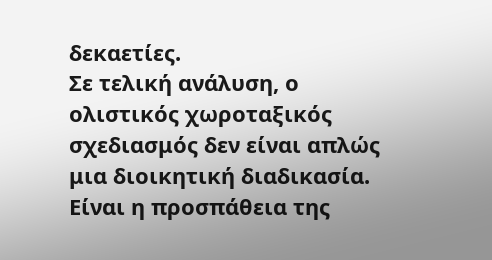δεκαετίες.
Σε τελική ανάλυση, ο ολιστικός χωροταξικός σχεδιασμός δεν είναι απλώς μια διοικητική διαδικασία. Είναι η προσπάθεια της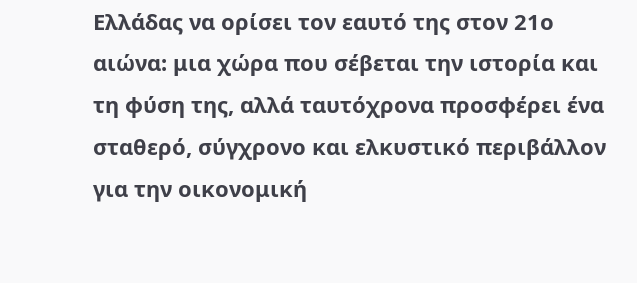Ελλάδας να ορίσει τον εαυτό της στον 21ο αιώνα: μια χώρα που σέβεται την ιστορία και τη φύση της, αλλά ταυτόχρονα προσφέρει ένα σταθερό, σύγχρονο και ελκυστικό περιβάλλον για την οικονομική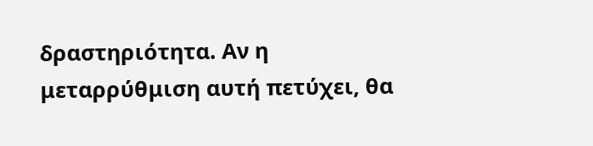δραστηριότητα. Αν η μεταρρύθμιση αυτή πετύχει, θα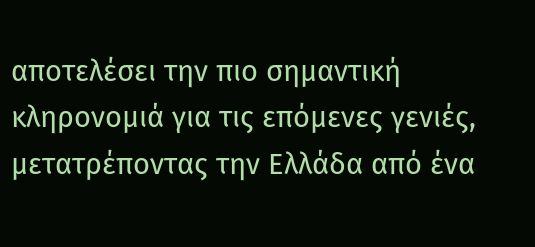αποτελέσει την πιο σημαντική κληρονομιά για τις επόμενες γενιές, μετατρέποντας την Ελλάδα από ένα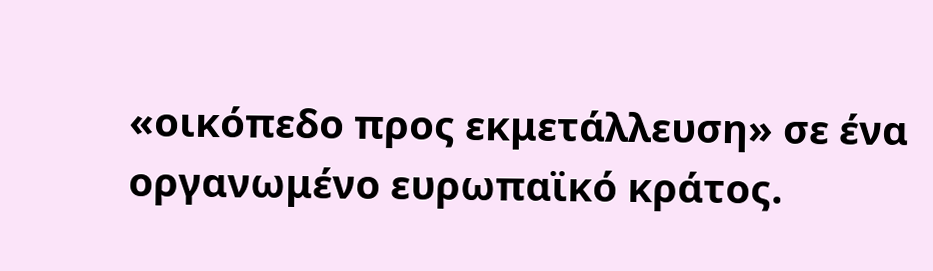«οικόπεδο προς εκμετάλλευση» σε ένα οργανωμένο ευρωπαϊκό κράτος.